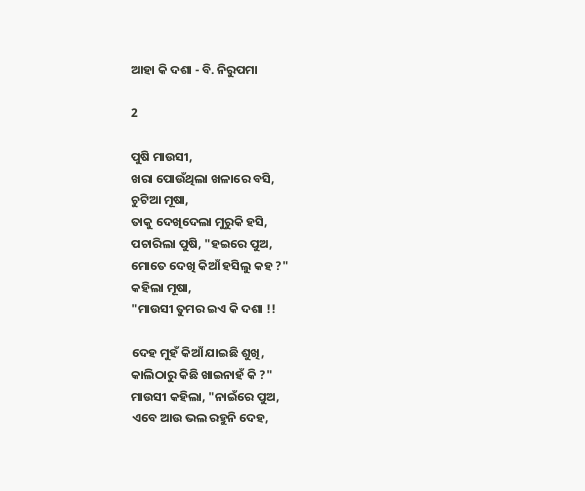ଆହା କି ଦଶା - ବି. ନିରୁପମା

2

ପୁଷି ମାଉସୀ,
ଖରା ପୋଉଁଥିଲା ଖଳାରେ ବସି,
ଚୁଟିଆ ମୂଷା,
ତାକୁ ଦେଖିଦେଲା ମୁରୁକି ହସି,
ପଚାରିଲା ପୁଷି, "ହଇରେ ପୁଅ,
ମୋତେ ଦେଖି କିଆଁ ହସିଲୁ କହ ?"
କହିଲା ମୂଷା,
"ମାଉସୀ ତୁମର ଇଏ କି ଦଶା !!

ଦେହ ମୁହଁ କିଆଁ ଯାଇଛି ଶୁଖି,
କାଲିଠାରୁ କିଛି ଖାଇନାହଁ କି ?"
ମାଉସୀ କହିଲା, "ନାଇଁରେ ପୁଅ,
ଏବେ ଆଉ ଭଲ ରହୁନି ଦେହ,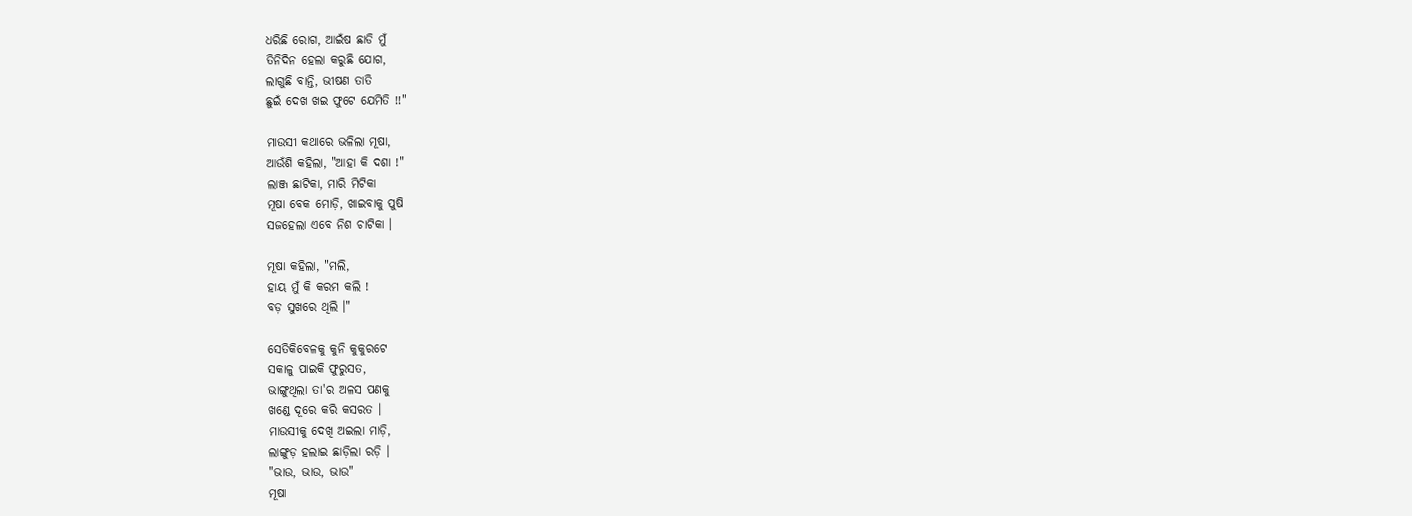ଧରିଛି ରୋଗ, ଆଇଁଷ ଛାଡି ମୁଁ
ତିନିଦିନ ହେଲା କରୁଛି ଯୋଗ,
ଲାଗୁଛି ବାନ୍ତି, ଭୀଷଣ ତାତି
ଛୁଇଁ ଦେଖ ଖଇ ଫୁଟେ ଯେମିତି !!"

ମାଉସୀ କଥାରେ ଭଳିଲା ମୂଷା,
ଆଉଁଶି କହିଲା, "ଆହା କି ଦଶା !"
ଲାଞ୍ଜ ଛାଟିକା, ମାରି ମିଟିକା
ମୂଷା ବେକ ମୋଡ଼ି, ଖାଇବାକୁ ପୁଷି
ସଜହେଲା ଏବେ ନିଶ ଚାଟିକା ।

ମୂଷା କହିଲା, "ମଲି,
ହାୟ ମୁଁ କି କରମ କଲି !
ବଡ଼ ସୁଖରେ ଥିଲି ।"

ସେତିକିବେଳକୁ କୁନି କୁକୁରଟେ
ସକାଳୁ ପାଇକି ଫୁରୁସତ,
ଭାଙ୍ଗୁଥିଲା ତା'ର ଅଳସ ପଣକୁ
ଖଣ୍ଡେ ଦୂରେ କରି କସରତ ।
ମାଉସୀକୁ ଦେଖି ଅଇଲା ମାଡ଼ି,
ଲାଙ୍ଗୁଡ଼ ହଲାଇ ଛାଡ଼ିଲା ରଡ଼ି ।
"ଭାଉ, ଭାଉ, ଭାଉ"
ମୂଷା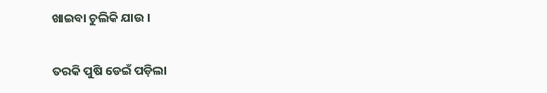ଖାଇବା ଚୁଲିକି ଯାଉ ।

ତରକି ପୁଷି ଡେଇଁ ପଡ଼ିଲା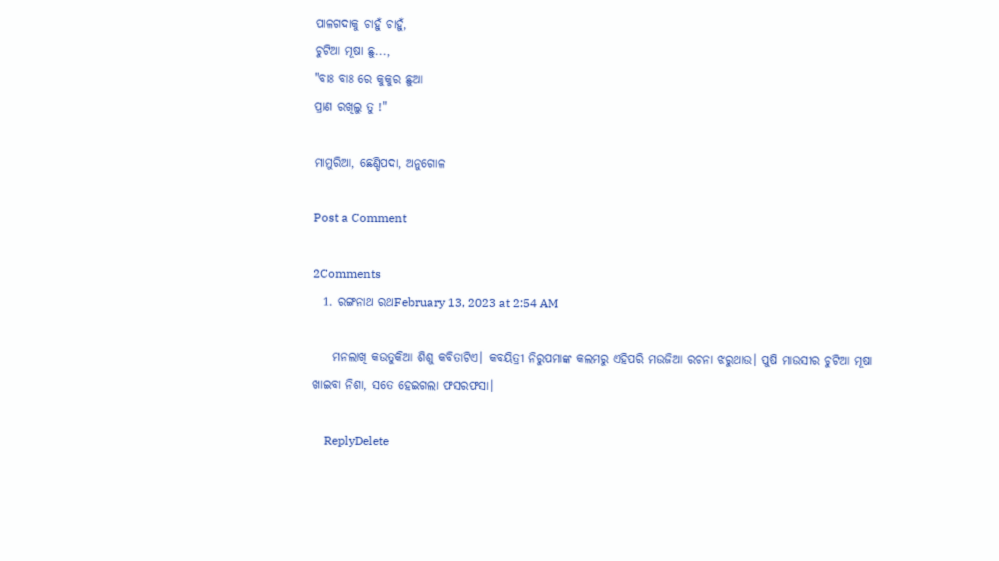ପାଳଗଦାକୁ ଚାହୁଁ ଚାହୁଁ,
ଚୁଟିଆ ମୂଷା ଛୁ...,
"ବାଃ ବାଃ ରେ କୁକୁର ଛୁଆ
ପ୍ରାଣ ରଖିଲୁ ତୁ !"

ମାମୁରିଆ, ଛେଣ୍ଡିପଦା, ଅନୁଗୋଳ

Post a Comment

2Comments
  1. ରଙ୍ଗନାଥ ରଥFebruary 13, 2023 at 2:54 AM

    ମନଲାଖି କଉତୁକିଆ ଶିଶୁ କବିତାଟିଏ। କବୟିତ୍ରୀ ନିରୁପମାଙ୍କ କଲମରୁ ଏହିପରି ମଉଜିଆ ରଚନା ଝରୁଥାଉ। ପୁଷି ମାଉସୀର ଚୁଟିଆ ମୂଷା ଖାଇବା ନିଶା, ସତେ ହେଇଗଲା ଫସରଫସା।

    ReplyDelete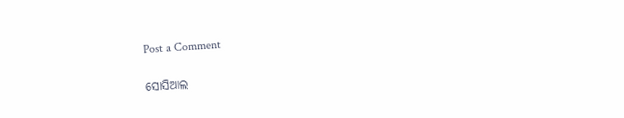Post a Comment

ସୋସିଆଲ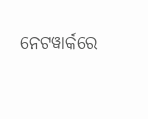ନେଟୱାର୍କରେ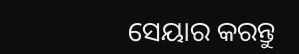ସେୟାର କରନ୍ତୁ